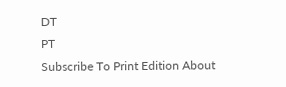DT
PT
Subscribe To Print Edition About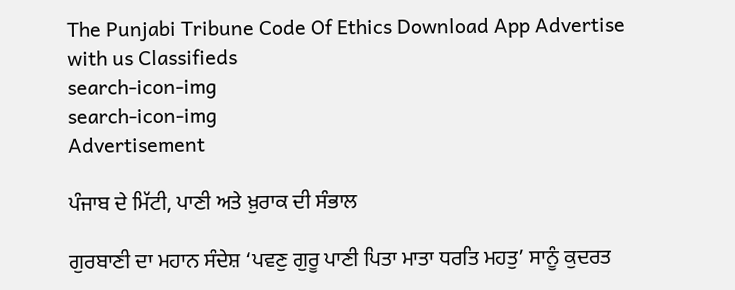The Punjabi Tribune Code Of Ethics Download App Advertise with us Classifieds
search-icon-img
search-icon-img
Advertisement

ਪੰਜਾਬ ਦੇ ਮਿੱਟੀ, ਪਾਣੀ ਅਤੇ ਖ਼ੁਰਾਕ ਦੀ ਸੰਭਾਲ

ਗੁਰਬਾਣੀ ਦਾ ਮਹਾਨ ਸੰਦੇਸ਼ ‘ਪਵਣੁ ਗੁਰੂ ਪਾਣੀ ਪਿਤਾ ਮਾਤਾ ਧਰਤਿ ਮਹਤੁ’ ਸਾਨੂੰ ਕੁਦਰਤ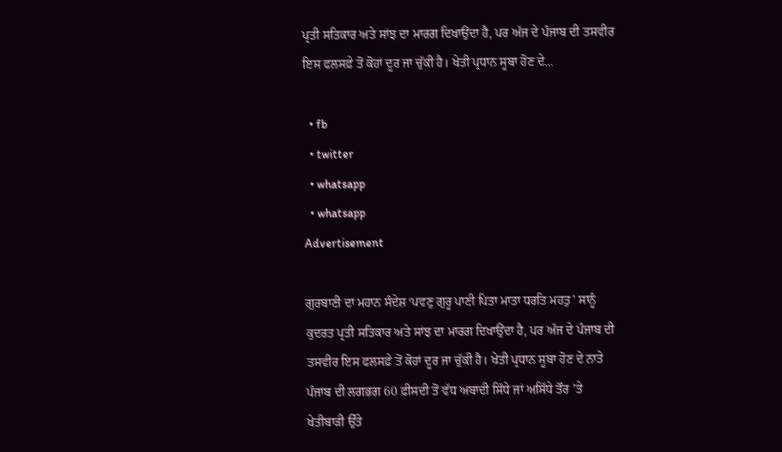ਪ੍ਰਤੀ ਸਤਿਕਾਰ ਅਤੇ ਸਾਂਝ ਦਾ ਮਾਰਗ ਦਿਖਾਉਂਦਾ ਹੈ, ਪਰ ਅੱਜ ਦੇ ਪੰਜਾਬ ਦੀ ਤਸਵੀਰ ਇਸ ਫਲਸਫ਼ੇ ਤੋਂ ਕੋਹਾਂ ਦੂਰ ਜਾ ਚੁੱਕੀ ਹੈ। ਖੇਤੀ ਪ੍ਰਧਾਨ ਸੂਬਾ ਹੋਣ ਦੇ...

  • fb
  • twitter
  • whatsapp
  • whatsapp
Advertisement

ਗੁਰਬਾਣੀ ਦਾ ਮਹਾਨ ਸੰਦੇਸ਼ ‘ਪਵਣੁ ਗੁਰੂ ਪਾਣੀ ਪਿਤਾ ਮਾਤਾ ਧਰਤਿ ਮਹਤੁ’ ਸਾਨੂੰ ਕੁਦਰਤ ਪ੍ਰਤੀ ਸਤਿਕਾਰ ਅਤੇ ਸਾਂਝ ਦਾ ਮਾਰਗ ਦਿਖਾਉਂਦਾ ਹੈ, ਪਰ ਅੱਜ ਦੇ ਪੰਜਾਬ ਦੀ ਤਸਵੀਰ ਇਸ ਫਲਸਫ਼ੇ ਤੋਂ ਕੋਹਾਂ ਦੂਰ ਜਾ ਚੁੱਕੀ ਹੈ। ਖੇਤੀ ਪ੍ਰਧਾਨ ਸੂਬਾ ਹੋਣ ਦੇ ਨਾਤੇ ਪੰਜਾਬ ਦੀ ਲਗਭਗ 60 ਫ਼ੀਸਦੀ ਤੋਂ ਵੱਧ ਅਬਾਦੀ ਸਿੱਧੇ ਜਾਂ ਅਸਿੱਧੇ ਤੌਰ ’ਤੇ ਖੇਤੀਬਾੜੀ ਉੱਤੇ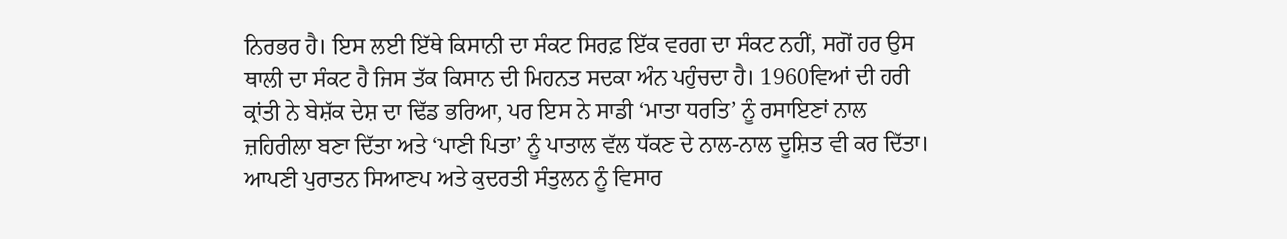ਨਿਰਭਰ ਹੈ। ਇਸ ਲਈ ਇੱਥੇ ਕਿਸਾਨੀ ਦਾ ਸੰਕਟ ਸਿਰਫ਼ ਇੱਕ ਵਰਗ ਦਾ ਸੰਕਟ ਨਹੀਂ, ਸਗੋਂ ਹਰ ਉਸ ਥਾਲੀ ਦਾ ਸੰਕਟ ਹੈ ਜਿਸ ਤੱਕ ਕਿਸਾਨ ਦੀ ਮਿਹਨਤ ਸਦਕਾ ਅੰਨ ਪਹੁੰਚਦਾ ਹੈ। 1960ਵਿਆਂ ਦੀ ਹਰੀ ਕ੍ਰਾਂਤੀ ਨੇ ਬੇਸ਼ੱਕ ਦੇਸ਼ ਦਾ ਢਿੱਡ ਭਰਿਆ, ਪਰ ਇਸ ਨੇ ਸਾਡੀ ‘ਮਾਤਾ ਧਰਤਿ’ ਨੂੰ ਰਸਾਇਣਾਂ ਨਾਲ ਜ਼ਹਿਰੀਲਾ ਬਣਾ ਦਿੱਤਾ ਅਤੇ ‘ਪਾਣੀ ਪਿਤਾ’ ਨੂੰ ਪਾਤਾਲ ਵੱਲ ਧੱਕਣ ਦੇ ਨਾਲ-ਨਾਲ ਦੂਸ਼ਿਤ ਵੀ ਕਰ ਦਿੱਤਾ। ਆਪਣੀ ਪੁਰਾਤਨ ਸਿਆਣਪ ਅਤੇ ਕੁਦਰਤੀ ਸੰਤੁਲਨ ਨੂੰ ਵਿਸਾਰ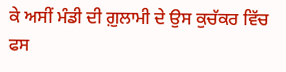ਕੇ ਅਸੀਂ ਮੰਡੀ ਦੀ ਗ਼ੁਲਾਮੀ ਦੇ ਉਸ ਕੁਚੱਕਰ ਵਿੱਚ ਫਸ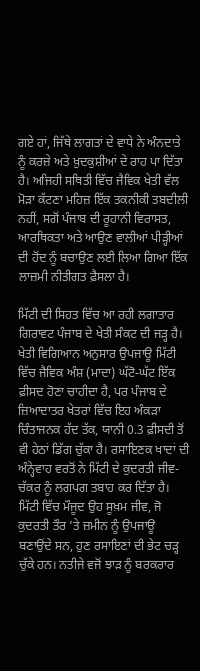ਗਏ ਹਾਂ, ਜਿੱਥੇ ਲਾਗਤਾਂ ਦੇ ਵਾਧੇ ਨੇ ਅੰਨਦਾਤੇ ਨੂੰ ਕਰਜ਼ੇ ਅਤੇ ਖ਼ੁਦਕੁਸ਼ੀਆਂ ਦੇ ਰਾਹ ਪਾ ਦਿੱਤਾ ਹੈ। ਅਜਿਹੀ ਸਥਿਤੀ ਵਿੱਚ ਜੈਵਿਕ ਖੇਤੀ ਵੱਲ ਮੋੜਾ ਕੱਟਣਾ ਮਹਿਜ਼ ਇੱਕ ਤਕਨੀਕੀ ਤਬਦੀਲੀ ਨਹੀਂ, ਸਗੋਂ ਪੰਜਾਬ ਦੀ ਰੂਹਾਨੀ ਵਿਰਾਸਤ, ਆਰਥਿਕਤਾ ਅਤੇ ਆਉਣ ਵਾਲੀਆਂ ਪੀੜ੍ਹੀਆਂ ਦੀ ਹੋਂਦ ਨੂੰ ਬਚਾਉਣ ਲਈ ਲਿਆ ਗਿਆ ਇੱਕ ਲਾਜ਼ਮੀ ਨੀਤੀਗਤ ਫ਼ੈਸਲਾ ਹੈ।

ਮਿੱਟੀ ਦੀ ਸਿਹਤ ਵਿੱਚ ਆ ਰਹੀ ਲਗਾਤਾਰ ਗਿਰਾਵਟ ਪੰਜਾਬ ਦੇ ਖੇਤੀ ਸੰਕਟ ਦੀ ਜੜ੍ਹ ਹੈ। ਖੇਤੀ ਵਿਗਿਆਨ ਅਨੁਸਾਰ ਉਪਜਾਊ ਮਿੱਟੀ ਵਿੱਚ ਜੈਵਿਕ ਅੰਸ਼ (ਮਾਦਾ) ਘੱਟੋ-ਘੱਟ ਇੱਕ ਫ਼ੀਸਦ ਹੋਣਾ ਚਾਹੀਦਾ ਹੈ, ਪਰ ਪੰਜਾਬ ਦੇ ਜ਼ਿਆਦਾਤਰ ਖੇਤਰਾਂ ਵਿੱਚ ਇਹ ਅੰਕੜਾ ਚਿੰਤਾਜਨਕ ਹੱਦ ਤੱਕ, ਯਾਨੀ 0.3 ਫ਼ੀਸਦੀ ਤੋਂ ਵੀ ਹੇਠਾਂ ਡਿੱਗ ਚੁੱਕਾ ਹੈ। ਰਸਾਇਣਕ ਖਾਦਾਂ ਦੀ ਅੰਨ੍ਹੇਵਾਹ ਵਰਤੋਂ ਨੇ ਮਿੱਟੀ ਦੇ ਕੁਦਰਤੀ ਜੀਵ-ਚੱਕਰ ਨੂੰ ਲਗਪਗ ਤਬਾਹ ਕਰ ਦਿੱਤਾ ਹੈ। ਮਿੱਟੀ ਵਿੱਚ ਮੌਜੂਦ ਉਹ ਸੂਖ਼ਮ ਜੀਵ, ਜੋ ਕੁਦਰਤੀ ਤੌਰ ’ਤੇ ਜ਼ਮੀਨ ਨੂੰ ਉਪਜਾਊ ਬਣਾਉਂਦੇ ਸਨ, ਹੁਣ ਰਸਾਇਣਾਂ ਦੀ ਭੇਟ ਚੜ੍ਹ ਚੁੱਕੇ ਹਨ। ਨਤੀਜੇ ਵਜੋਂ ਝਾੜ ਨੂੰ ਬਰਕਰਾਰ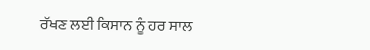ਰੱਖਣ ਲਈ ਕਿਸਾਨ ਨੂੰ ਹਰ ਸਾਲ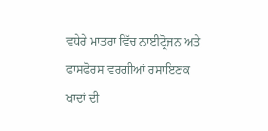ਵਧੇਰੇ ਮਾਤਰਾ ਵਿੱਚ ਨਾਈਟ੍ਰੋਜਨ ਅਤੇ ਫਾਸਫੋਰਸ ਵਰਗੀਆਂ ਰਸਾਇਣਕ ਖਾਦਾਂ ਦੀ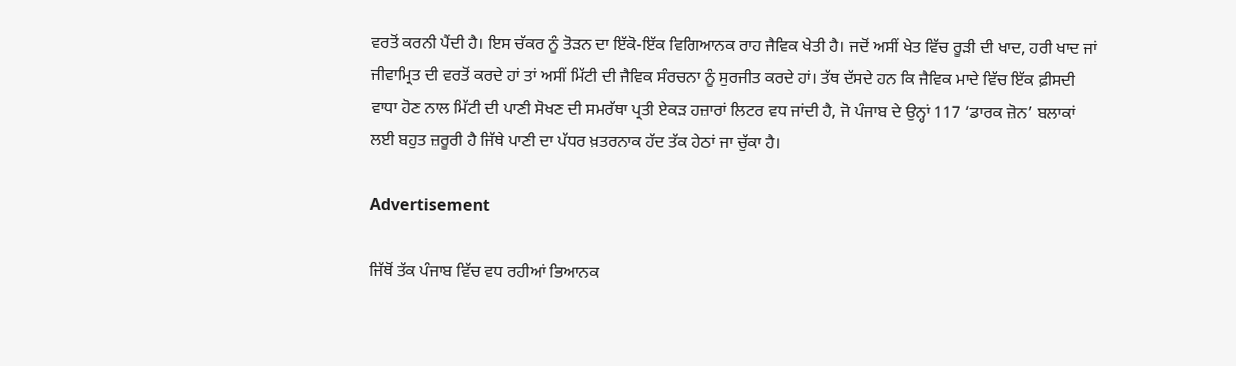ਵਰਤੋਂ ਕਰਨੀ ਪੈਂਦੀ ਹੈ। ਇਸ ਚੱਕਰ ਨੂੰ ਤੋੜਨ ਦਾ ਇੱਕੋ-ਇੱਕ ਵਿਗਿਆਨਕ ਰਾਹ ਜੈਵਿਕ ਖੇਤੀ ਹੈ। ਜਦੋਂ ਅਸੀਂ ਖੇਤ ਵਿੱਚ ਰੂੜੀ ਦੀ ਖਾਦ, ਹਰੀ ਖਾਦ ਜਾਂ ਜੀਵਾਮ੍ਰਿਤ ਦੀ ਵਰਤੋਂ ਕਰਦੇ ਹਾਂ ਤਾਂ ਅਸੀਂ ਮਿੱਟੀ ਦੀ ਜੈਵਿਕ ਸੰਰਚਨਾ ਨੂੰ ਸੁਰਜੀਤ ਕਰਦੇ ਹਾਂ। ਤੱਥ ਦੱਸਦੇ ਹਨ ਕਿ ਜੈਵਿਕ ਮਾਦੇ ਵਿੱਚ ਇੱਕ ਫ਼ੀਸਦੀ ਵਾਧਾ ਹੋਣ ਨਾਲ ਮਿੱਟੀ ਦੀ ਪਾਣੀ ਸੋਖਣ ਦੀ ਸਮਰੱਥਾ ਪ੍ਰਤੀ ਏਕੜ ਹਜ਼ਾਰਾਂ ਲਿਟਰ ਵਧ ਜਾਂਦੀ ਹੈ, ਜੋ ਪੰਜਾਬ ਦੇ ਉਨ੍ਹਾਂ 117 ‘ਡਾਰਕ ਜ਼ੋਨ’ ਬਲਾਕਾਂ ਲਈ ਬਹੁਤ ਜ਼ਰੂਰੀ ਹੈ ਜਿੱਥੇ ਪਾਣੀ ਦਾ ਪੱਧਰ ਖ਼ਤਰਨਾਕ ਹੱਦ ਤੱਕ ਹੇਠਾਂ ਜਾ ਚੁੱਕਾ ਹੈ।

Advertisement

ਜਿੱਥੋਂ ਤੱਕ ਪੰਜਾਬ ਵਿੱਚ ਵਧ ਰਹੀਆਂ ਭਿਆਨਕ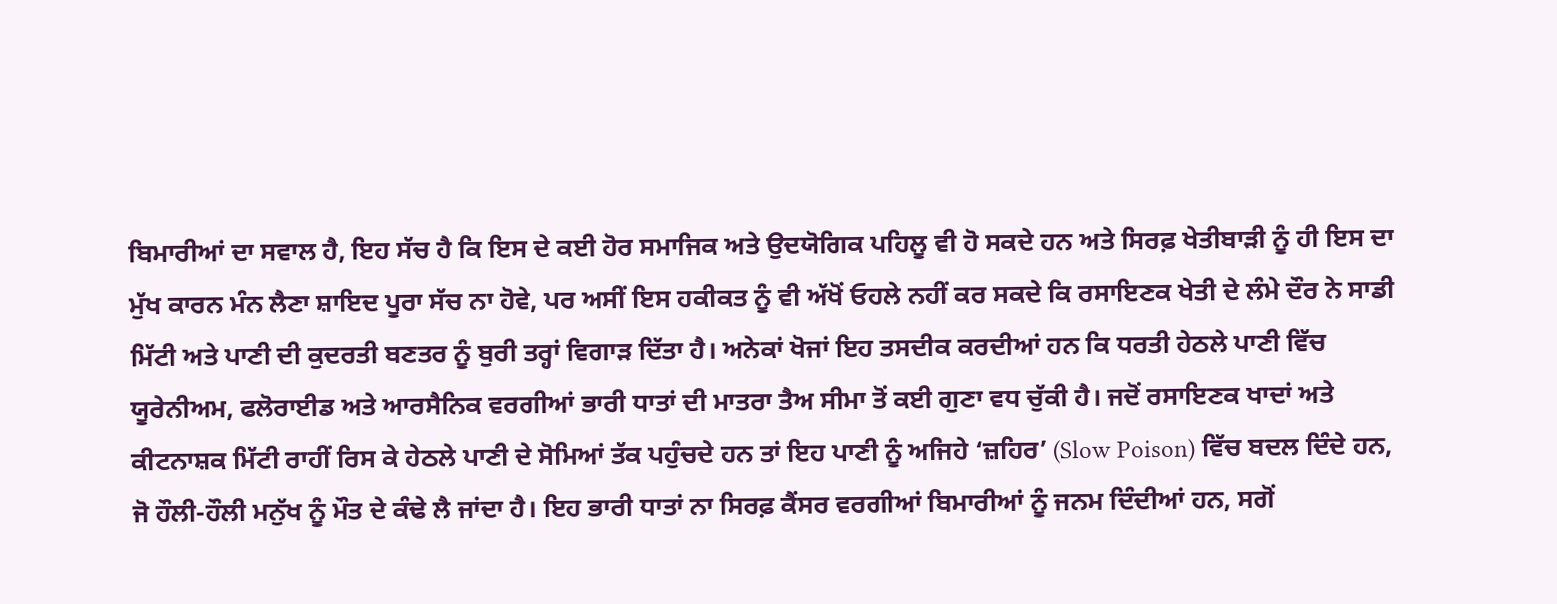ਬਿਮਾਰੀਆਂ ਦਾ ਸਵਾਲ ਹੈ, ਇਹ ਸੱਚ ਹੈ ਕਿ ਇਸ ਦੇ ਕਈ ਹੋਰ ਸਮਾਜਿਕ ਅਤੇ ਉਦਯੋਗਿਕ ਪਹਿਲੂ ਵੀ ਹੋ ਸਕਦੇ ਹਨ ਅਤੇ ਸਿਰਫ਼ ਖੇਤੀਬਾੜੀ ਨੂੰ ਹੀ ਇਸ ਦਾ ਮੁੱਖ ਕਾਰਨ ਮੰਨ ਲੈਣਾ ਸ਼ਾਇਦ ਪੂਰਾ ਸੱਚ ਨਾ ਹੋਵੇ, ਪਰ ਅਸੀਂ ਇਸ ਹਕੀਕਤ ਨੂੰ ਵੀ ਅੱਖੋਂ ਓਹਲੇ ਨਹੀਂ ਕਰ ਸਕਦੇ ਕਿ ਰਸਾਇਣਕ ਖੇਤੀ ਦੇ ਲੰਮੇ ਦੌਰ ਨੇ ਸਾਡੀ ਮਿੱਟੀ ਅਤੇ ਪਾਣੀ ਦੀ ਕੁਦਰਤੀ ਬਣਤਰ ਨੂੰ ਬੁਰੀ ਤਰ੍ਹਾਂ ਵਿਗਾੜ ਦਿੱਤਾ ਹੈ। ਅਨੇਕਾਂ ਖੋਜਾਂ ਇਹ ਤਸਦੀਕ ਕਰਦੀਆਂ ਹਨ ਕਿ ਧਰਤੀ ਹੇਠਲੇ ਪਾਣੀ ਵਿੱਚ ਯੂਰੇਨੀਅਮ, ਫਲੋਰਾਈਡ ਅਤੇ ਆਰਸੈਨਿਕ ਵਰਗੀਆਂ ਭਾਰੀ ਧਾਤਾਂ ਦੀ ਮਾਤਰਾ ਤੈਅ ਸੀਮਾ ਤੋਂ ਕਈ ਗੁਣਾ ਵਧ ਚੁੱਕੀ ਹੈ। ਜਦੋਂ ਰਸਾਇਣਕ ਖਾਦਾਂ ਅਤੇ ਕੀਟਨਾਸ਼ਕ ਮਿੱਟੀ ਰਾਹੀਂ ਰਿਸ ਕੇ ਹੇਠਲੇ ਪਾਣੀ ਦੇ ਸੋਮਿਆਂ ਤੱਕ ਪਹੁੰਚਦੇ ਹਨ ਤਾਂ ਇਹ ਪਾਣੀ ਨੂੰ ਅਜਿਹੇ ‘ਜ਼ਹਿਰ’ (Slow Poison) ਵਿੱਚ ਬਦਲ ਦਿੰਦੇ ਹਨ, ਜੋ ਹੌਲੀ-ਹੌਲੀ ਮਨੁੱਖ ਨੂੰ ਮੌਤ ਦੇ ਕੰਢੇ ਲੈ ਜਾਂਦਾ ਹੈ। ਇਹ ਭਾਰੀ ਧਾਤਾਂ ਨਾ ਸਿਰਫ਼ ਕੈਂਸਰ ਵਰਗੀਆਂ ਬਿਮਾਰੀਆਂ ਨੂੰ ਜਨਮ ਦਿੰਦੀਆਂ ਹਨ, ਸਗੋਂ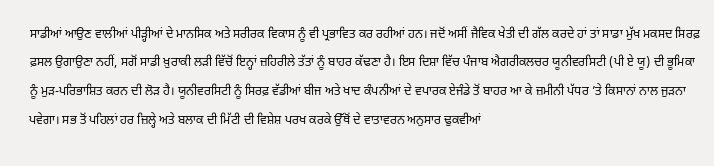ਸਾਡੀਆਂ ਆਉਣ ਵਾਲੀਆਂ ਪੀੜ੍ਹੀਆਂ ਦੇ ਮਾਨਸਿਕ ਅਤੇ ਸਰੀਰਕ ਵਿਕਾਸ ਨੂੰ ਵੀ ਪ੍ਰਭਾਵਿਤ ਕਰ ਰਹੀਆਂ ਹਨ। ਜਦੋਂ ਅਸੀਂ ਜੈਵਿਕ ਖੇਤੀ ਦੀ ਗੱਲ ਕਰਦੇ ਹਾਂ ਤਾਂ ਸਾਡਾ ਮੁੱਖ ਮਕਸਦ ਸਿਰਫ਼ ਫ਼ਸਲ ਉਗਾਉਣਾ ਨਹੀਂ, ਸਗੋਂ ਸਾਡੀ ਖ਼ੁਰਾਕੀ ਲੜੀ ਵਿੱਚੋਂ ਇਨ੍ਹਾਂ ਜ਼ਹਿਰੀਲੇ ਤੱਤਾਂ ਨੂੰ ਬਾਹਰ ਕੱਢਣਾ ਹੈ। ਇਸ ਦਿਸ਼ਾ ਵਿੱਚ ਪੰਜਾਬ ਐਗਰੀਕਲਚਰ ਯੂਨੀਵਰਸਿਟੀ (ਪੀ ਏ ਯੂ) ਦੀ ਭੂਮਿਕਾ ਨੂੰ ਮੁੜ-ਪਰਿਭਾਸ਼ਿਤ ਕਰਨ ਦੀ ਲੋੜ ਹੈ। ਯੂਨੀਵਰਸਿਟੀ ਨੂੰ ਸਿਰਫ਼ ਵੱਡੀਆਂ ਬੀਜ ਅਤੇ ਖਾਦ ਕੰਪਨੀਆਂ ਦੇ ਵਪਾਰਕ ਏਜੰਡੇ ਤੋਂ ਬਾਹਰ ਆ ਕੇ ਜ਼ਮੀਨੀ ਪੱਧਰ ’ਤੇ ਕਿਸਾਨਾਂ ਨਾਲ ਜੁੜਨਾ ਪਵੇਗਾ। ਸਭ ਤੋਂ ਪਹਿਲਾਂ ਹਰ ਜ਼ਿਲ੍ਹੇ ਅਤੇ ਬਲਾਕ ਦੀ ਮਿੱਟੀ ਦੀ ਵਿਸ਼ੇਸ਼ ਪਰਖ ਕਰਕੇ ਉੱਥੋਂ ਦੇ ਵਾਤਾਵਰਨ ਅਨੁਸਾਰ ਢੁਕਵੀਆਂ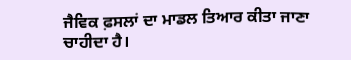ਜੈਵਿਕ ਫ਼ਸਲਾਂ ਦਾ ਮਾਡਲ ਤਿਆਰ ਕੀਤਾ ਜਾਣਾ ਚਾਹੀਦਾ ਹੈ।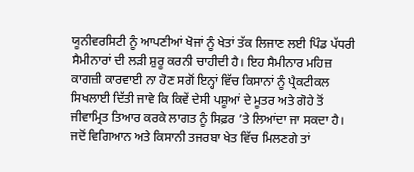ਯੂਨੀਵਰਸਿਟੀ ਨੂੰ ਆਪਣੀਆਂ ਖੋਜਾਂ ਨੂੰ ਖੇਤਾਂ ਤੱਕ ਲਿਜਾਣ ਲਈ ਪਿੰਡ ਪੱਧਰੀ ਸੈਮੀਨਾਰਾਂ ਦੀ ਲੜੀ ਸ਼ੁਰੂ ਕਰਨੀ ਚਾਹੀਦੀ ਹੈ। ਇਹ ਸੈਮੀਨਾਰ ਮਹਿਜ਼ ਕਾਗਜ਼ੀ ਕਾਰਵਾਈ ਨਾ ਹੋਣ ਸਗੋਂ ਇਨ੍ਹਾਂ ਵਿੱਚ ਕਿਸਾਨਾਂ ਨੂੰ ਪ੍ਰੈਕਟੀਕਲ ਸਿਖਲਾਈ ਦਿੱਤੀ ਜਾਵੇ ਕਿ ਕਿਵੇਂ ਦੇਸੀ ਪਸ਼ੂਆਂ ਦੇ ਮੂਤਰ ਅਤੇ ਗੋਹੇ ਤੋਂ ਜੀਵਾਮ੍ਰਿਤ ਤਿਆਰ ਕਰਕੇ ਲਾਗਤ ਨੂੰ ਸਿਫ਼ਰ ’ਤੇ ਲਿਆਂਦਾ ਜਾ ਸਕਦਾ ਹੈ। ਜਦੋਂ ਵਿਗਿਆਨ ਅਤੇ ਕਿਸਾਨੀ ਤਜਰਬਾ ਖੇਤ ਵਿੱਚ ਮਿਲਣਗੇ ਤਾਂ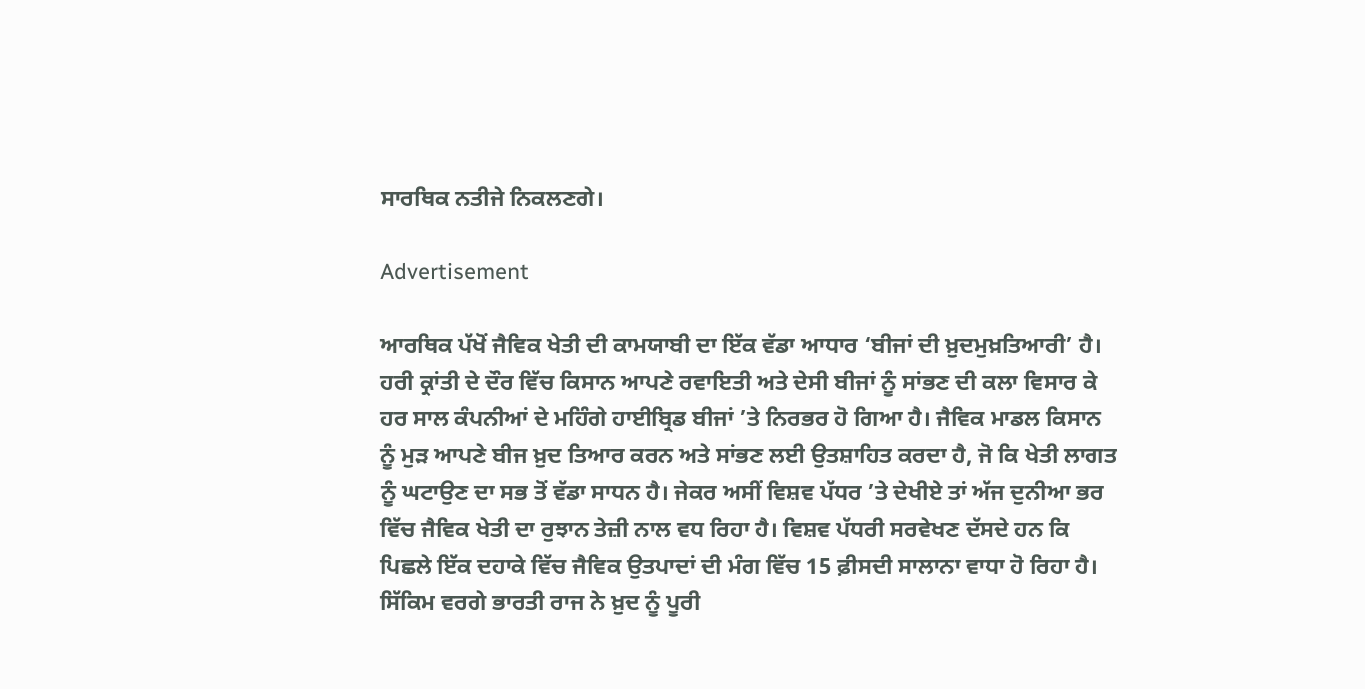ਸਾਰਥਿਕ ਨਤੀਜੇ ਨਿਕਲਣਗੇ।

Advertisement

ਆਰਥਿਕ ਪੱਖੋਂ ਜੈਵਿਕ ਖੇਤੀ ਦੀ ਕਾਮਯਾਬੀ ਦਾ ਇੱਕ ਵੱਡਾ ਆਧਾਰ ‘ਬੀਜਾਂ ਦੀ ਖ਼ੁਦਮੁਖ਼ਤਿਆਰੀ’ ਹੈ। ਹਰੀ ਕ੍ਰਾਂਤੀ ਦੇ ਦੌਰ ਵਿੱਚ ਕਿਸਾਨ ਆਪਣੇ ਰਵਾਇਤੀ ਅਤੇ ਦੇਸੀ ਬੀਜਾਂ ਨੂੰ ਸਾਂਭਣ ਦੀ ਕਲਾ ਵਿਸਾਰ ਕੇ ਹਰ ਸਾਲ ਕੰਪਨੀਆਂ ਦੇ ਮਹਿੰਗੇ ਹਾਈਬ੍ਰਿਡ ਬੀਜਾਂ ’ਤੇ ਨਿਰਭਰ ਹੋ ਗਿਆ ਹੈ। ਜੈਵਿਕ ਮਾਡਲ ਕਿਸਾਨ ਨੂੰ ਮੁੜ ਆਪਣੇ ਬੀਜ ਖ਼ੁਦ ਤਿਆਰ ਕਰਨ ਅਤੇ ਸਾਂਭਣ ਲਈ ਉਤਸ਼ਾਹਿਤ ਕਰਦਾ ਹੈ, ਜੋ ਕਿ ਖੇਤੀ ਲਾਗਤ ਨੂੰ ਘਟਾਉਣ ਦਾ ਸਭ ਤੋਂ ਵੱਡਾ ਸਾਧਨ ਹੈ। ਜੇਕਰ ਅਸੀਂ ਵਿਸ਼ਵ ਪੱਧਰ ’ਤੇ ਦੇਖੀਏ ਤਾਂ ਅੱਜ ਦੁਨੀਆ ਭਰ ਵਿੱਚ ਜੈਵਿਕ ਖੇਤੀ ਦਾ ਰੁਝਾਨ ਤੇਜ਼ੀ ਨਾਲ ਵਧ ਰਿਹਾ ਹੈ। ਵਿਸ਼ਵ ਪੱਧਰੀ ਸਰਵੇਖਣ ਦੱਸਦੇ ਹਨ ਕਿ ਪਿਛਲੇ ਇੱਕ ਦਹਾਕੇ ਵਿੱਚ ਜੈਵਿਕ ਉਤਪਾਦਾਂ ਦੀ ਮੰਗ ਵਿੱਚ 15 ਫ਼ੀਸਦੀ ਸਾਲਾਨਾ ਵਾਧਾ ਹੋ ਰਿਹਾ ਹੈ। ਸਿੱਕਿਮ ਵਰਗੇ ਭਾਰਤੀ ਰਾਜ ਨੇ ਖ਼ੁਦ ਨੂੰ ਪੂਰੀ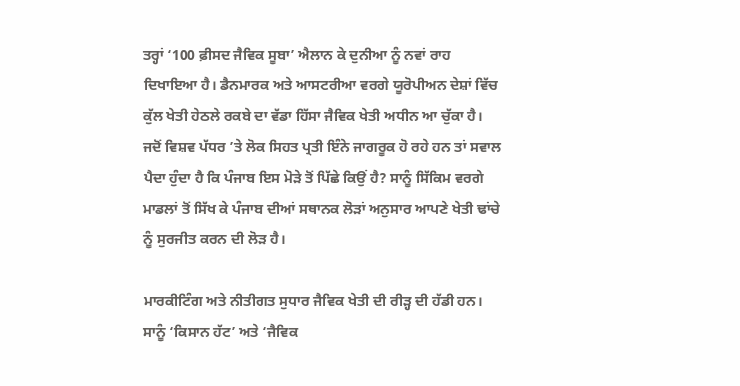ਤਰ੍ਹਾਂ ‘100 ਫ਼ੀਸਦ ਜੈਵਿਕ ਸੂਬਾ’ ਐਲਾਨ ਕੇ ਦੁਨੀਆ ਨੂੰ ਨਵਾਂ ਰਾਹ ਦਿਖਾਇਆ ਹੈ। ਡੈਨਮਾਰਕ ਅਤੇ ਆਸਟਰੀਆ ਵਰਗੇ ਯੂਰੋਪੀਅਨ ਦੇਸ਼ਾਂ ਵਿੱਚ ਕੁੱਲ ਖੇਤੀ ਹੇਠਲੇ ਰਕਬੇ ਦਾ ਵੱਡਾ ਹਿੱਸਾ ਜੈਵਿਕ ਖੇਤੀ ਅਧੀਨ ਆ ਚੁੱਕਾ ਹੈ। ਜਦੋਂ ਵਿਸ਼ਵ ਪੱਧਰ ’ਤੇ ਲੋਕ ਸਿਹਤ ਪ੍ਰਤੀ ਇੰਨੇ ਜਾਗਰੂਕ ਹੋ ਰਹੇ ਹਨ ਤਾਂ ਸਵਾਲ ਪੈਦਾ ਹੁੰਦਾ ਹੈ ਕਿ ਪੰਜਾਬ ਇਸ ਮੋੜੇ ਤੋਂ ਪਿੱਛੇ ਕਿਉਂ ਹੈ? ਸਾਨੂੰ ਸਿੱਕਿਮ ਵਰਗੇ ਮਾਡਲਾਂ ਤੋਂ ਸਿੱਖ ਕੇ ਪੰਜਾਬ ਦੀਆਂ ਸਥਾਨਕ ਲੋੜਾਂ ਅਨੁਸਾਰ ਆਪਣੇ ਖੇਤੀ ਢਾਂਚੇ ਨੂੰ ਸੁਰਜੀਤ ਕਰਨ ਦੀ ਲੋੜ ਹੈ।

ਮਾਰਕੀਟਿੰਗ ਅਤੇ ਨੀਤੀਗਤ ਸੁਧਾਰ ਜੈਵਿਕ ਖੇਤੀ ਦੀ ਰੀੜ੍ਹ ਦੀ ਹੱਡੀ ਹਨ। ਸਾਨੂੰ ‘ਕਿਸਾਨ ਹੱਟ’ ਅਤੇ ‘ਜੈਵਿਕ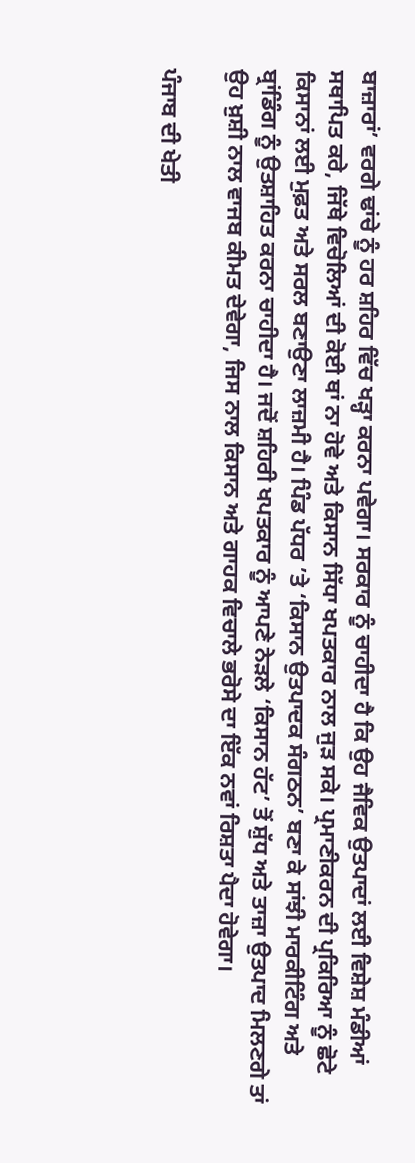ਬਾਜ਼ਾਰਾਂ’ ਵਰਗੇ ਢਾਂਚੇ ਨੂੰ ਹਰ ਸ਼ਹਿਰ ਵਿੱਚ ਖੜ੍ਹਾ ਕਰਨਾ ਪਵੇਗਾ। ਸਰਕਾਰ ਨੂੰ ਚਾਹੀਦਾ ਹੈ ਕਿ ਉਹ ਜੈਵਿਕ ਉਤਪਾਦਾਂ ਲਈ ਵਿਸ਼ੇਸ਼ ਮੰਡੀਆਂ ਸਥਾਪਿਤ ਕਰੇ, ਜਿੱਥੇ ਵਿਚੋਲਿਆਂ ਦੀ ਕੋਈ ਥਾਂ ਨਾ ਹੋਵੇ ਅਤੇ ਕਿਸਾਨ ਸਿੱਧਾ ਖਪਤਕਾਰ ਨਾਲ ਜੁੜ ਸਕੇ। ਪ੍ਰਮਾਣੀਕਰਨ ਦੀ ਪ੍ਰਕਿਰਿਆ ਨੂੰ ਛੋਟੇ ਕਿਸਾਨਾਂ ਲਈ ਮੁਫ਼ਤ ਅਤੇ ਸਰਲ ਬਣਾਉਣਾ ਲਾਜ਼ਮੀ ਹੈ। ਪਿੰਡ ਪੱਧਰ ’ਤੇ ‘ਕਿਸਾਨ ਉਤਪਾਦਕ ਸੰਗਠਨ’ ਬਣਾ ਕੇ ਸਾਂਝੀ ਮਾਰਕੀਟਿੰਗ ਅਤੇ ਬ੍ਰਾਂਡਿੰਗ ਨੂੰ ਉਤਸ਼ਾਹਿਤ ਕਰਨਾ ਚਾਹੀਦਾ ਹੈ। ਜਦੋਂ ਸ਼ਹਿਰੀ ਖਪਤਕਾਰ ਨੂੰ ਆਪਣੇ ਨੇੜਲੇ ‘ਕਿਸਾਨ ਹੱਟ’ ਤੋਂ ਸ਼ੁੱਧ ਅਤੇ ਤਾਜ਼ਾ ਉਤਪਾਦ ਮਿਲਣਗੇ ਤਾਂ ਉਹ ਖ਼ੁਸ਼ੀ ਨਾਲ ਵਾਜਬ ਕੀਮਤ ਦੇਵੇਗਾ, ਜਿਸ ਨਾਲ ਕਿਸਾਨ ਅਤੇ ਗਾਹਕ ਵਿਚਾਲੇ ਭਰੋਸੇ ਦਾ ਇੱਕ ਨਵਾਂ ਰਿਸ਼ਤਾ ਪੈਦਾ ਹੋਵੇਗਾ।

ਪੰਜਾਬ ਦੀ ਖੇਤੀ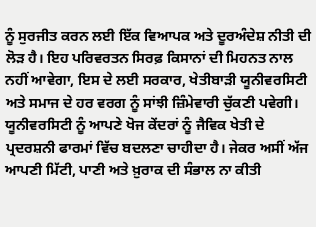ਨੂੰ ਸੁਰਜੀਤ ਕਰਨ ਲਈ ਇੱਕ ਵਿਆਪਕ ਅਤੇ ਦੂਰਅੰਦੇਸ਼ ਨੀਤੀ ਦੀ ਲੋੜ ਹੈ। ਇਹ ਪਰਿਵਰਤਨ ਸਿਰਫ਼ ਕਿਸਾਨਾਂ ਦੀ ਮਿਹਨਤ ਨਾਲ ਨਹੀਂ ਆਵੇਗਾ, ਇਸ ਦੇ ਲਈ ਸਰਕਾਰ, ਖੇਤੀਬਾੜੀ ਯੂਨੀਵਰਸਿਟੀ ਅਤੇ ਸਮਾਜ ਦੇ ਹਰ ਵਰਗ ਨੂੰ ਸਾਂਝੀ ਜ਼ਿੰਮੇਵਾਰੀ ਚੁੱਕਣੀ ਪਵੇਗੀ। ਯੂਨੀਵਰਸਿਟੀ ਨੂੰ ਆਪਣੇ ਖੋਜ ਕੇਂਦਰਾਂ ਨੂੰ ਜੈਵਿਕ ਖੇਤੀ ਦੇ ਪ੍ਰਦਰਸ਼ਨੀ ਫਾਰਮਾਂ ਵਿੱਚ ਬਦਲਣਾ ਚਾਹੀਦਾ ਹੈ। ਜੇਕਰ ਅਸੀਂ ਅੱਜ ਆਪਣੀ ਮਿੱਟੀ, ਪਾਣੀ ਅਤੇ ਖ਼ੁਰਾਕ ਦੀ ਸੰਭਾਲ ਨਾ ਕੀਤੀ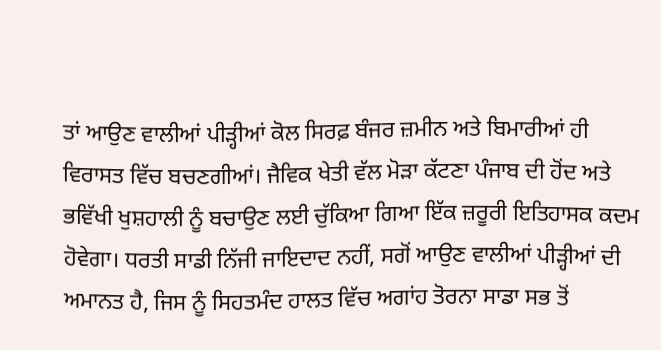ਤਾਂ ਆਉਣ ਵਾਲੀਆਂ ਪੀੜ੍ਹੀਆਂ ਕੋਲ ਸਿਰਫ਼ ਬੰਜਰ ਜ਼ਮੀਨ ਅਤੇ ਬਿਮਾਰੀਆਂ ਹੀ ਵਿਰਾਸਤ ਵਿੱਚ ਬਚਣਗੀਆਂ। ਜੈਵਿਕ ਖੇਤੀ ਵੱਲ ਮੋੜਾ ਕੱਟਣਾ ਪੰਜਾਬ ਦੀ ਹੋਂਦ ਅਤੇ ਭਵਿੱਖੀ ਖੁਸ਼ਹਾਲੀ ਨੂੰ ਬਚਾਉਣ ਲਈ ਚੁੱਕਿਆ ਗਿਆ ਇੱਕ ਜ਼ਰੂਰੀ ਇਤਿਹਾਸਕ ਕਦਮ ਹੋਵੇਗਾ। ਧਰਤੀ ਸਾਡੀ ਨਿੱਜੀ ਜਾਇਦਾਦ ਨਹੀਂ, ਸਗੋਂ ਆਉਣ ਵਾਲੀਆਂ ਪੀੜ੍ਹੀਆਂ ਦੀ ਅਮਾਨਤ ਹੈ, ਜਿਸ ਨੂੰ ਸਿਹਤਮੰਦ ਹਾਲਤ ਵਿੱਚ ਅਗਾਂਹ ਤੋਰਨਾ ਸਾਡਾ ਸਭ ਤੋਂ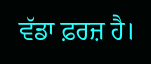ਵੱਡਾ ਫ਼ਰਜ਼ ਹੈ।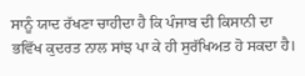ਸਾਨੂੰ ਯਾਦ ਰੱਖਣਾ ਚਾਹੀਦਾ ਹੈ ਕਿ ਪੰਜਾਬ ਦੀ ਕਿਸਾਨੀ ਦਾ ਭਵਿੱਖ ਕੁਦਰਤ ਨਾਲ ਸਾਂਝ ਪਾ ਕੇ ਹੀ ਸੁਰੱਖਿਅਤ ਹੋ ਸਕਦਾ ਹੈ।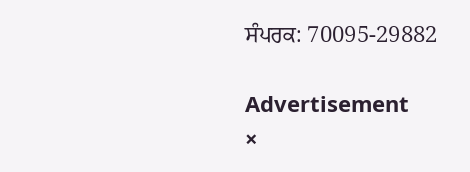ਸੰਪਰਕ: 70095-29882

Advertisement
×